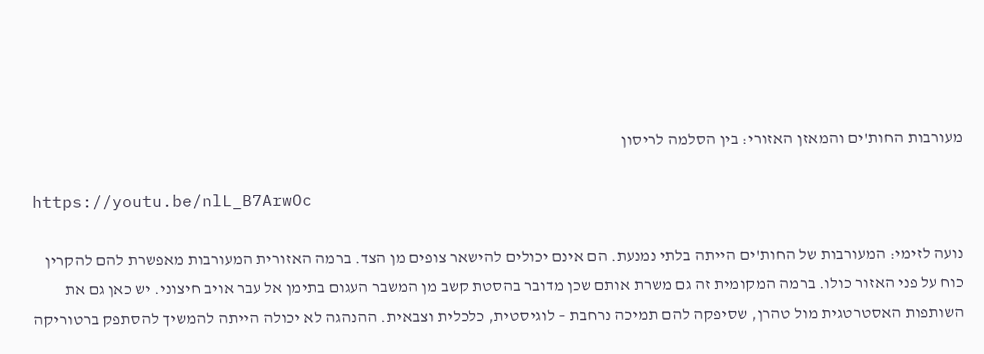מעורבות החות'ים והמאזן האזורי: בין הסלמה לריסון

https://youtu.be/nlL_B7ArwOc

נועה לזימי: המעורבות של החות'ים הייתה בלתי נמנעת. הם אינם יכולים להישאר צופים מן הצד. ברמה האזורית המעורבות מאפשרת להם להקרין כוח על פני האזור כולו. ברמה המקומית זה גם משרת אותם שכן מדובר בהסטת קשב מן המשבר העגום בתימן אל עבר אויב חיצוני. יש כאן גם את השותפות האסטרטגית מול טהרן, שסיפקה להם תמיכה נרחבת – לוגיסטית, כלכלית וצבאית. ההנהגה לא יכולה הייתה להמשיך להסתפק ברטוריקה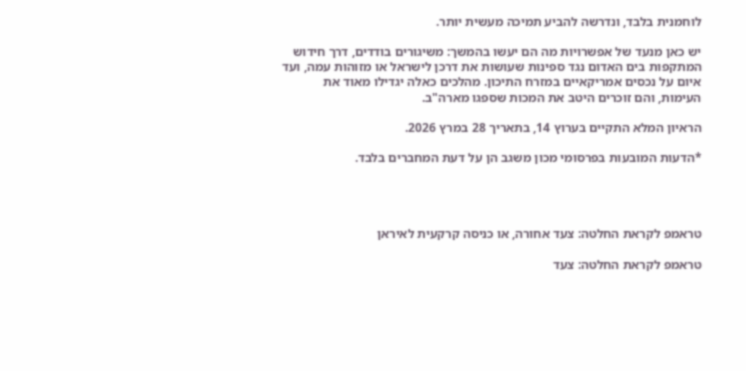לוחמנית בלבד, ונדרשה להביע תמיכה מעשית יותר.

יש כאן מנעד של אפשרויות מה הם יעשו בהמשך: משיגורים בודדים, דרך חידוש המתקפות בים האדום נגד ספינות שעושות את דרכן לישראל או מזוהות עמה, ועד איום על נכסים אמריקאיים במזרח התיכון. מהלכים כאלה יגדילו מאוד את העימות, והם זוכרים היטב את המכות שספגו מארה"ב.

הראיון המלא התקיים בערוץ 14, בתאריך 28 במרץ 2026.

*הדעות המובעות בפרסומי מכון משגב הן על דעת המחברים בלבד.




טראמפ לקראת החלטה: צעד אחורה, או כניסה קרקעית לאיראן

טראמפ לקראת החלטה: צעד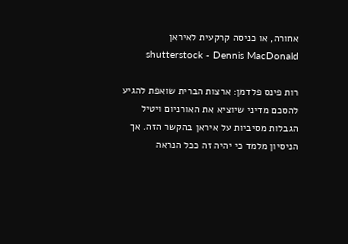אחורה, או כניסה קרקעית לאיראן shutterstock - Dennis MacDonald

רות פינס פלדמן: ארצות הברית שואפת להגיע להסכם מדיני שיוציא את האורניום ויטיל הגבלות מסיביות על איראן בהקשר הזה. אך הניסיון מלמד כי יהיה זה ככל הנראה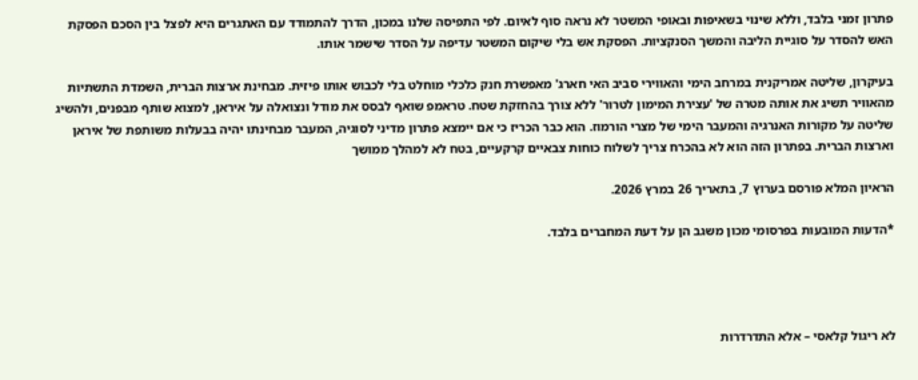פתרון זמני בלבד, וללא שינוי בשאיפות ובאופי המשטר לא נראה סוף לאיום. לפי התפיסה שלנו במכון, הדרך להתמודד עם האתגרים היא לפצל בין הסכם הפסקת האש להסדר על סוגיית הליבה והמשך הסנקציות. הפסקת אש בלי שיקום המשטר עדיפה על הסדר שישמר אותו.

בעיקרון, שליטה אמריקנית במרחב הימי והאווירי סביב האי חארג' מאפשרת חנק כלכלי מוחלט בלי לכבוש אותו פיזית. מבחינת ארצות הברית, השמדת התשתיות מהאוויר תשיג את אותה מטרה של 'עצירת המימון לטרור' ללא צורך בהחזקת שטח. טראמפ שואף לבסס את מודל ונצואלה על איראן, למצוא שותף מבפנים, ולהשיג שליטה על מקורות האנרגיה והמעבר הימי של מצרי הורמוז. הוא כבר הכריז כי אם יימצא פתרון מדיני לסוגיה, המעבר מבחינתו יהיה בבעלות משותפת של איראן וארצות הברית. בפתרון הזה הוא לא בהכרח צריך לשלוח כוחות צבאיים קרקעיים, בטח לא למהלך ממושך

הראיון המלא פורסם בערוץ 7, בתאריך 26 במרץ 2026.

*הדעות המובעות בפרסומי מכון משגב הן על דעת המחברים בלבד.




לא ריגול קלאסי – אלא התדרדרות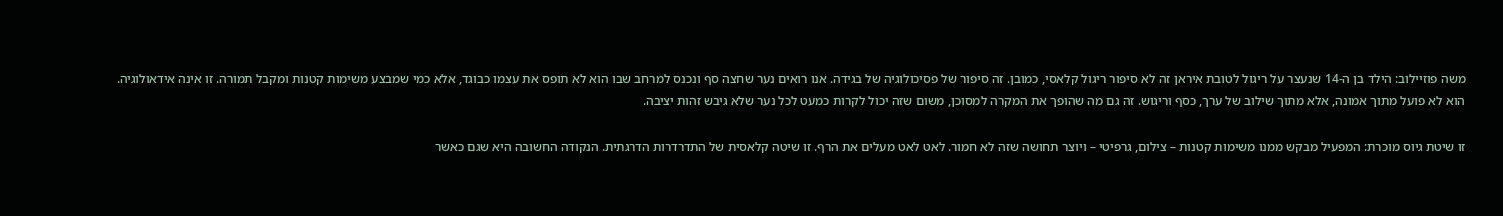משה פוזיילוב: הילד בן ה-14 שנעצר על ריגול לטובת איראן זה לא סיפור ריגול קלאסי, כמובן. זה סיפור של פסיכולוגיה של בגידה. אנו רואים נער שחצה סף ונכנס למרחב שבו הוא לא תופס את עצמו כבוגד, אלא כמי שמבצע משימות קטנות ומקבל תמורה. זו אינה אידאולוגיה. הוא לא פועל מתוך אמונה, אלא מתוך שילוב של ערך, כסף וריגוש. זה גם מה שהופך את המקרה למסוכן, משום שזה יכול לקרות כמעט לכל נער שלא גיבש זהות יציבה.

זו שיטת גיוס מוכרת: המפעיל מבקש ממנו משימות קטנות – צילום, גרפיטי – ויוצר תחושה שזה לא חמור. לאט לאט מעלים את הרף. זו שיטה קלאסית של התדרדרות הדרגתית. הנקודה החשובה היא שגם כאשר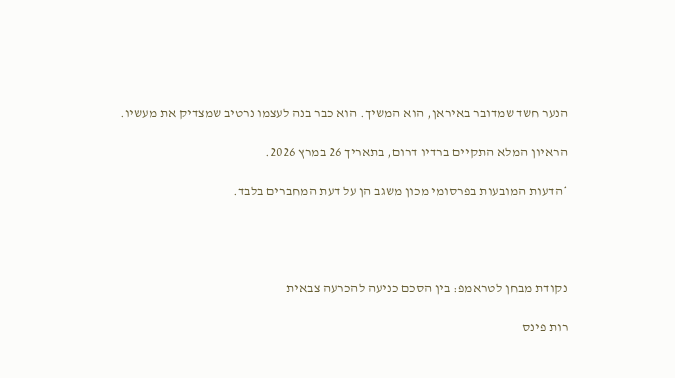הנער חשד שמדובר באיראן, הוא המשיך. הוא כבר בנה לעצמו נרטיב שמצדיק את מעשיו.

הראיון המלא התקיים ברדיו דרום, בתאריך 26 במרץ 2026.

*הדעות המובעות בפרסומי מכון משגב הן על דעת המחברים בלבד.




נקודת מבחן לטראמפ: בין הסכם כניעה להכרעה צבאית

רות פינס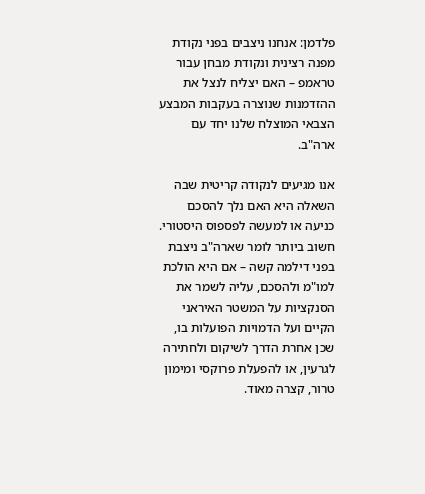פלדמן: אנחנו ניצבים בפני נקודת מפנה רצינית ונקודת מבחן עבור טראמפ – האם יצליח לנצל את ההזדמנות שנוצרה בעקבות המבצע הצבאי המוצלח שלנו יחד עם ארה"ב.

אנו מגיעים לנקודה קריטית שבה השאלה היא האם נלך להסכם כניעה או למעשה לפספוס היסטורי. חשוב ביותר לומר שארה"ב ניצבת בפני דילמה קשה – אם היא הולכת למו"מ ולהסכם, עליה לשמר את הסנקציות על המשטר האיראני הקיים ועל הדמויות הפועלות בו, שכן אחרת הדרך לשיקום ולחתירה לגרעין, או להפעלת פרוקסי ומימון טרור, קצרה מאוד.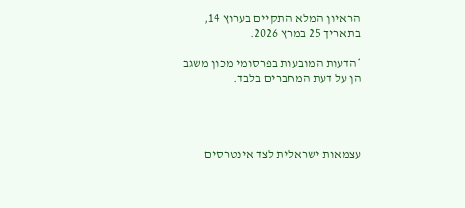הראיון המלא התקיים בערוץ 14, בתאריך 25 במרץ 2026.

*הדעות המובעות בפרסומי מכון משגב הן על דעת המחברים בלבד.




עצמאות ישראלית לצד אינטרסים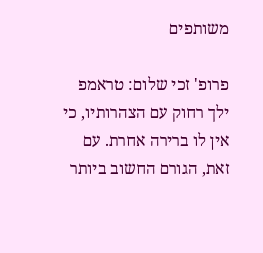משותפים

פרופ' זכי שלום: טראמפ ילך רחוק עם הצהרותיו, כי אין לו ברירה אחרת. עם זאת, הגורם החשוב ביותר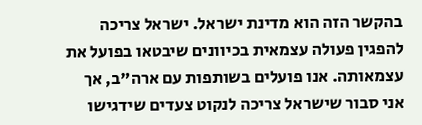בהקשר הזה הוא מדינת ישראל. ישראל צריכה להפגין פעולה עצמאית בכיוונים שיבטאו בפועל את עצמאותה. אנו פועלים בשותפות עם ארה"ב, אך אני סבור שישראל צריכה לנקוט צעדים שידגישו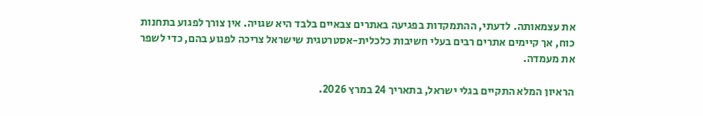את עצמאותה. לדעתי, ההתמקדות בפגיעה באתרים צבאיים בלבד היא שגויה. אין צורך לפגוע בתחנות כוח, אך קיימים אתרים רבים בעלי חשיבות כלכלית-אסטרטגית שישראל צריכה לפגוע בהם, כדי לשפר את מעמדה.

הראיון המלא התקיים בגלי ישראל, בתאריך 24 במרץ 2026.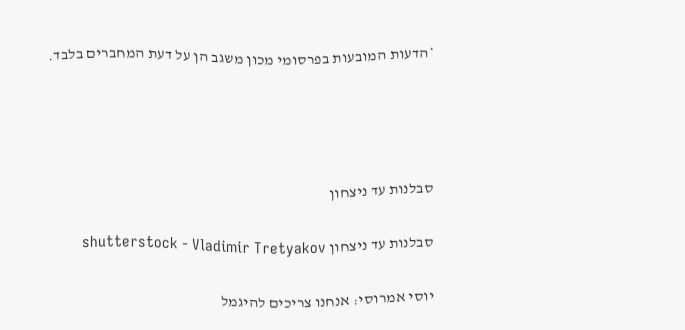*הדעות המובעות בפרסומי מכון משגב הן על דעת המחברים בלבד.




סבלנות עד ניצחון

סבלנות עד ניצחון shutterstock - Vladimir Tretyakov

יוסי אמרוסי: אנחנו צריכים להיגמל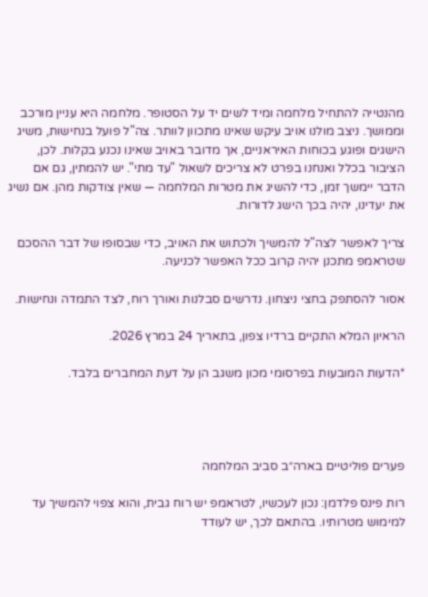מהנטייה להתחיל מלחמה ומיד לשים יד על הסטופר. מלחמה היא עניין מורכב וממושך. ניצב מולנו אויב עיקש שאינו מתכוון לוותר. צה"ל פועל בנחישות, משיג הישגים ופוגע בכוחות האיראניים, אך מדובר באויב שאינו נכנע בקלות. לכן, הציבור בכלל ואנחנו בפרט לא צריכים לשאול "עד מתי". יש להמתין, גם אם הדבר יימשך זמן, כדי להשיג את מטרות המלחמה — שאין צודקות מהן. אם נשיג את יעדינו, יהיה בכך הישג לדורות.

צריך לאפשר לצה"ל להמשיך ולכתוש את האויב, כדי שבסופו של דבר ההסכם שטראמפ מתכנן יהיה קרוב ככל האפשר לכניעה.

אסור להסתפק בחצי ניצחון. נדרשים סבלנות ואורך רוח, לצד התמדה ונחישות.

הראיון המלא התקיים ברדיו צפון, בתאריך 24 במרץ 2026.

*הדעות המובעות בפרסומי מכון משגב הן על דעת המחברים בלבד.




פערים פוליטיים בארה״ב סביב המלחמה

רות פינס פלדמן: נכון לעכשיו, לטראמפ יש רוח גבית, והוא צפוי להמשיך עד למימוש מטרותיו. בהתאם לכך, יש לעודד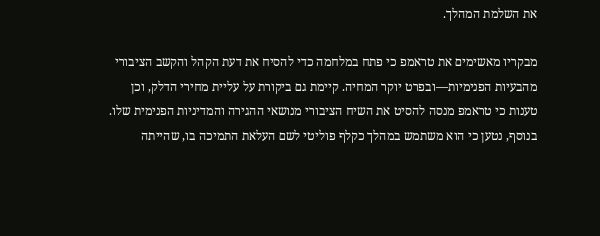את השלמת המהלך.

מבקריו מאשימים את טראמפ כי פתח במלחמה כדי להסיח את דעת הקהל והקשב הציבורי מהבעיות הפנימיות—ובפרט יוקר המחיה. קיימת גם ביקורת על עליית מחירי הדלק, וכן טענות כי טראמפ מנסה להסיט את השיח הציבורי מנושאי ההגירה והמדיניות הפנימית שלו. בנוסף, נטען כי הוא משתמש במהלך כקלף פוליטי לשם העלאת התמיכה בו, שהייתה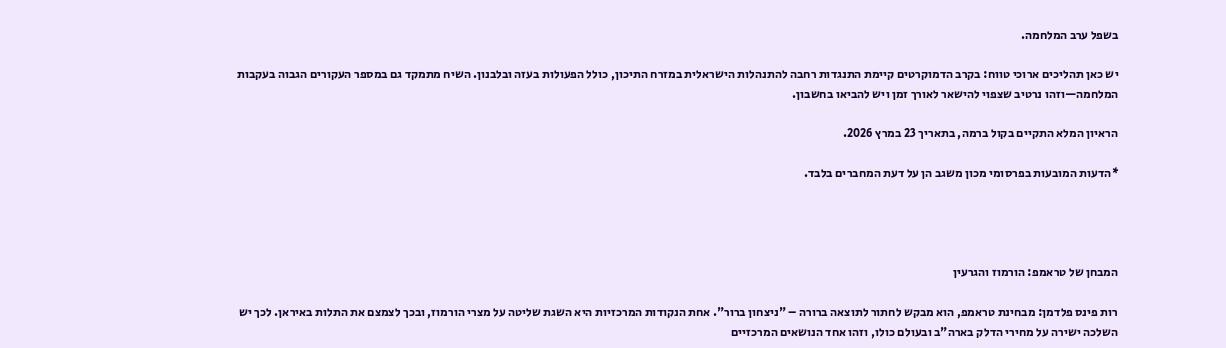בשפל ערב המלחמה.

יש כאן תהליכים ארוכי טווח: בקרב הדמוקרטים קיימת התנגדות רחבה להתנהלות הישראלית במזרח התיכון, כולל הפעולות בעזה ובלבנון. השיח מתמקד גם במספר העקורים הגבוה בעקבות המלחמה—וזהו נרטיב שצפוי להישאר לאורך זמן ויש להביאו בחשבון.

הראיון המלא התקיים בקול ברמה, בתאריך 23 במרץ 2026.

*הדעות המובעות בפרסומי מכון משגב הן על דעת המחברים בלבד.




המבחן של טראמפ: הורמוז והגרעין

רות פינס פלדמן: מבחינת טראמפ, הוא מבקש לחתור לתוצאה ברורה – "ניצחון ברור". אחת הנקודות המרכזיות היא השגת שליטה על מצרי הורמוז, ובכך לצמצם את התלות באיראן. לכך יש השלכה ישירה על מחירי הדלק בארה"ב ובעולם כולו, וזהו אחד הנושאים המרכזיים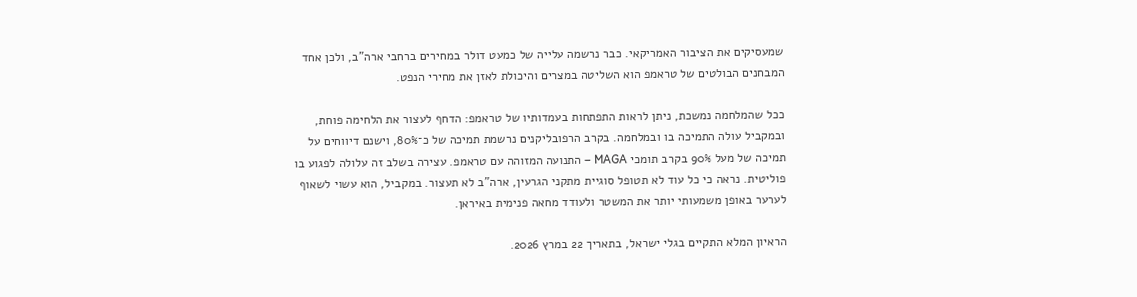שמעסיקים את הציבור האמריקאי. כבר נרשמה עלייה של כמעט דולר במחירים ברחבי ארה"ב, ולכן אחד המבחנים הבולטים של טראמפ הוא השליטה במצרים והיכולת לאזן את מחירי הנפט.

ככל שהמלחמה נמשכת, ניתן לראות התפתחות בעמדותיו של טראמפ: הדחף לעצור את הלחימה פוחת, ובמקביל עולה התמיכה בו ובמלחמה. בקרב הרפובליקנים נרשמת תמיכה של כ־80%, וישנם דיווחים על תמיכה של מעל 90% בקרב תומכי MAGA – התנועה המזוהה עם טראמפ. עצירה בשלב זה עלולה לפגוע בו פוליטית. נראה כי כל עוד לא תטופל סוגיית מתקני הגרעין, ארה"ב לא תעצור. במקביל, הוא עשוי לשאוף לערער באופן משמעותי יותר את המשטר ולעודד מחאה פנימית באיראן.

הראיון המלא התקיים בגלי ישראל, בתאריך 22 במרץ 2026.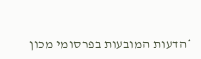*הדעות המובעות בפרסומי מכון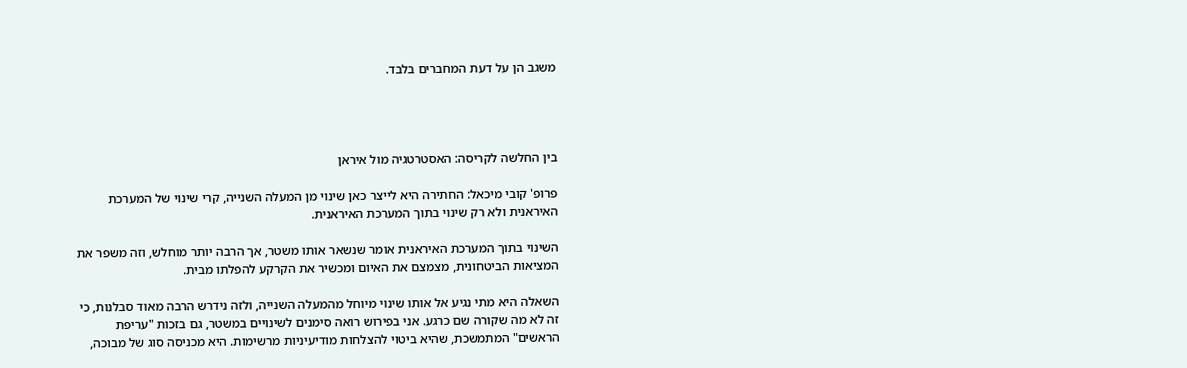משגב הן על דעת המחברים בלבד.




בין החלשה לקריסה: האסטרטגיה מול איראן

פרופ' קובי מיכאל: החתירה היא לייצר כאן שינוי מן המעלה השנייה, קרי שינוי של המערכת האיראנית ולא רק שינוי בתוך המערכת האיראנית.

השינוי בתוך המערכת האיראנית אומר שנשאר אותו משטר, אך הרבה יותר מוחלש, וזה משפר את המציאות הביטחונית, מצמצם את האיום ומכשיר את הקרקע להפלתו מבית.

השאלה היא מתי נגיע אל אותו שינוי מיוחל מהמעלה השנייה, ולזה נידרש הרבה מאוד סבלנות, כי זה לא מה שקורה שם כרגע. אני בפירוש רואה סימנים לשינויים במשטר, גם בזכות "עריפת הראשים" המתמשכת, שהיא ביטוי להצלחות מודיעיניות מרשימות. היא מכניסה סוג של מבוכה,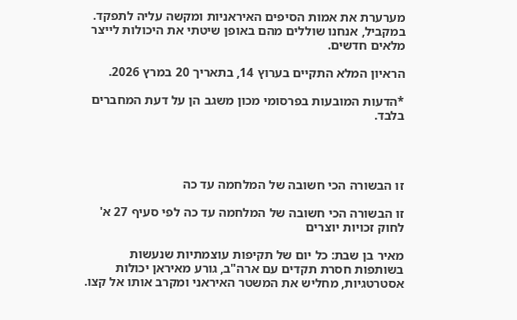מערערת את אמות הסיפים האיראניות ומקשה עליה לתפקד. במקביל, אנחנו שוללים מהם באופן שיטתי את היכולות לייצר מלאים חדשים.

הראיון המלא התקיים בערוץ 14, בתאריך 20 במרץ 2026.

*הדעות המובעות בפרסומי מכון משגב הן על דעת המחברים בלבד.




זו הבשורה הכי חשובה של המלחמה עד כה

זו הבשורה הכי חשובה של המלחמה עד כה לפי סעיף 27 א' לחוק זכויות יוצרים

מאיר בן שבת: כל יום של תקיפות עוצמתיות שנעשות בשותפות חסרת תקדים עם ארה"ב, גורע מאיראן יכולות אסטרטגיות, מחליש את המשטר האיראני ומקרב אותו אל קצו.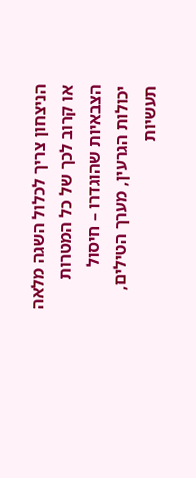הניצחון צריך לכלול השגה מלאה או קרוב לכך של כל המטרות הצבאיות שהוגדרו – חיסול יכולות הגרעין, מערך הטילים, תעשיות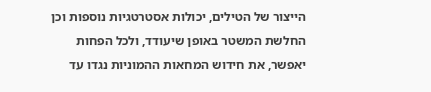הייצור של הטילים, יכולות אסטרטגיות נוספות וכן החלשת המשטר באופן שיעודד, ולכל הפחות יאפשר, את חידוש המחאות ההמוניות נגדו עד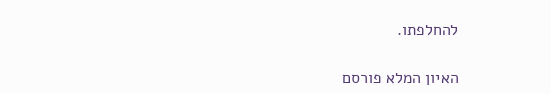להחלפתו.

האיון המלא פורסם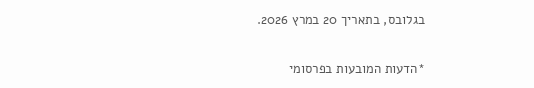בגלובס, בתאריך 20 במרץ 2026.

*הדעות המובעות בפרסומי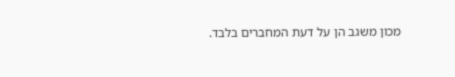מכון משגב הן על דעת המחברים בלבד.